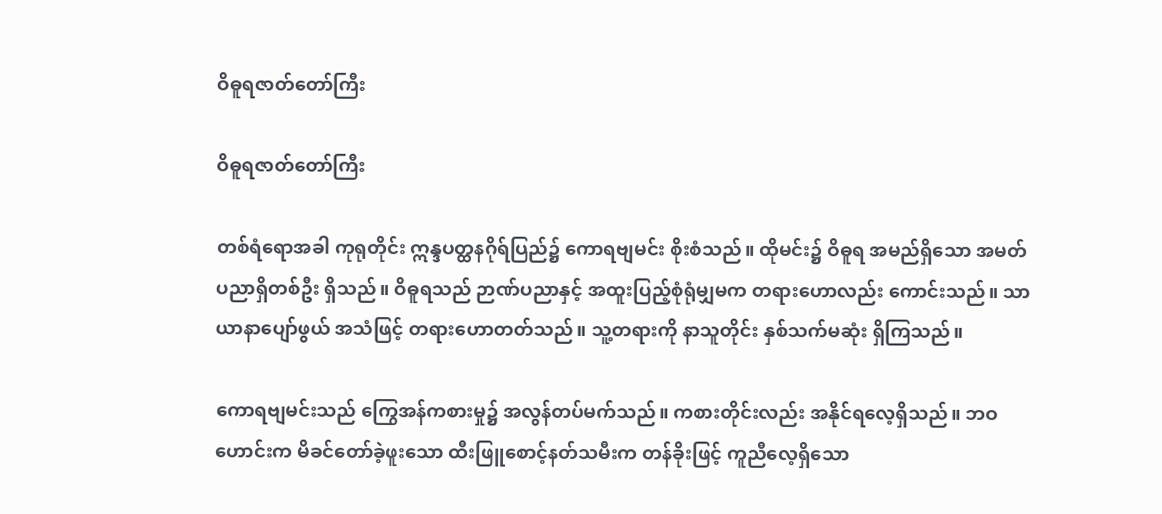ဝိဓူရဇာတ်တော်ကြီး

ဝိဓူရဇာတ်တော်ကြီး

တစ်ရံရောအခါ ကုရုတိုင်း ဣန္ဒပတ္ထနဂိုရ်ပြည်၌ ကောရဗျမင်း စိုးစံသည်။ ထိုမင်း၌ ဝိဓူရ အမည်ရှိသော အမတ် ပညာရှိတစ်ဦး ရှိသည်။ ဝိဓူရသည် ဉာဏ်ပညာနှင့် အထူးပြည့်စုံရုံမျှမက တရားဟောလည်း ကောင်းသည်။ သာယာနာပျော်ဖွယ် အသံဖြင့် တရားဟောတတ်သည်။ သူ့တရားကို နာသူတိုင်း နှစ်သက်မဆုံး ရှိကြသည်။

ကောရဗျမင်းသည် ကြွေအန်ကစားမှု၌ အလွန်တပ်မက်သည်။ ကစားတိုင်းလည်း အနိုင်ရလေ့ရှိသည်။ ဘဝဟောင်းက မိခင်တော်ခဲ့ဖူးသော ထီးဖြူစောင့်နတ်သမီးက တန်ခိုးဖြင့် ကူညီလေ့ရှိသော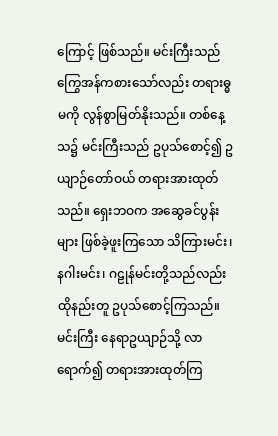ကြောင့် ဖြစ်သည်။ မင်းကြီးသည် ကြွေအန်ကစားသော်လည်း တရားဓ္ဓမကို လွန်စွာမြတ်နိုးသည်။ တစ်နေ့သ၌ မင်းကြီးသည် ဥပုသ်စောင့်၍ ဥယျာဉ်တော်ဝယ် တရားအားထုတ်သည်။ ရှေးဘဝက အဆွေခင်ပွန်းများ ဖြစ်ခဲ့ဖူးကြသော သိကြားမင်း၊ နဂါးမင်း၊ ဂဠုန်မင်းတို့သည်လည်း ထိုနည်းတူ ဥပုသ်စောင့်ကြသည်။ မင်းကြီး နေရာဥယျာဉ်သို့ လာရောက်၍ တရားအားထုတ်ကြ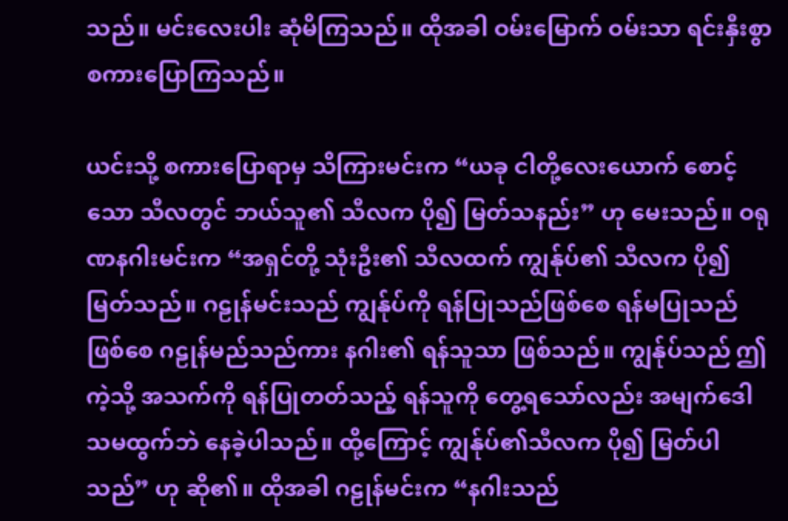သည်။ မင်းလေးပါး ဆုံမိကြသည်။ ထိုအခါ ဝမ်းမြောက် ဝမ်းသာ ရင်းနှီးစွာ စကားပြောကြသည်။

ယင်းသို့ စကားပြောရာမှ သိကြားမင်းက “ယခု ငါတို့လေးယောက် စောင့်သော သီလတွင် ဘယ်သူ၏ သီလက ပို၍ မြတ်သနည်း” ဟု မေးသည်။ ဝရုဏနဂါးမင်းက “အရှင်တို့ သုံးဦး၏ သီလထက် ကျွန်ုပ်၏ သီလက ပို၍ မြတ်သည်။ ဂဠုန်မင်းသည် ကျွန်ုပ်ကို ရန်ပြုသည်ဖြစ်စေ ရန်မပြုသည်ဖြစ်စေ ဂဠုန်မည်သည်ကား နဂါး၏ ရန်သူသာ ဖြစ်သည်။ ကျွန်ုပ်သည် ဤကဲ့သို့ အသက်ကို ရန်ပြုတတ်သည့် ရန်သူကို တွေ့ရသော်လည်း အမျက်ဒေါသမထွက်ဘဲ နေခဲ့ပါသည်။ ထို့ကြောင့် ကျွန်ုပ်၏သီလက ပို၍ မြတ်ပါသည်” ဟု ဆို၏။ ထိုအခါ ဂဠုန်မင်းက “နဂါးသည်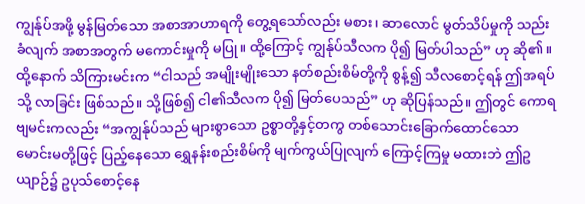ကျွန်ုပ်အဖို့ မွန်မြတ်သော အစာအာဟာရကို တွေ့ရသော်လည်း မစား၊ ဆာလောင် မွတ်သိပ်မှုကို သည်းခံလျက် အစာအတွက် မကောင်းမှုကို မပြု။ ထို့ကြောင့် ကျွန်ုပ်သီလက ပို၍ မြတ်ပါသည်” ဟု ဆို၏။ ထို့နောက် သိကြားမင်းက “ငါသည် အမျိုးမျိုးသော နတ်စည်းစိမ်တို့ကို စွန့်၍ သီလစောင့်ရန် ဤအရပ်သို့ လာခြင်း ဖြစ်သည်။ သို့ဖြစ်၍ ငါ၏သီလက ပို၍ မြတ်ပေသည်” ဟု ဆိုပြန်သည်။ ဤတွင် ကောရဗျမင်းကလည်း “အကျွန်ုပ်သည် များစွာသော ဥစ္စာတို့နှင့်တကွ တစ်သောင်းခြောက်ထောင်သော မောင်းမတို့ဖြင့် ပြည့်နေသော ရွှေနန်းစည်းစိမ်ကို မျက်ကွယ်ပြုလျက် ကြောင့်ကြမှု မထားဘဲ ဤဥယျာဉ်၌ ဥပုသ်စောင့်နေ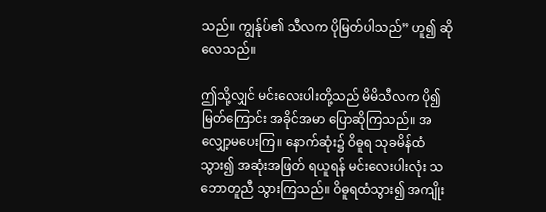သည်။ ကျွန်ုပ်၏ သီလက ပိုမြတ်ပါသည်” ဟူ၍ ဆိုလေသည်။

ဤသို့လျှင် မင်းလေးပါးတို့သည် မိမိသီလက ပို၍ မြတ်ကြောင်း အခိုင်အမာ ပြောဆိုကြသည်။ အလျှော့မပေးကြ။ နောက်ဆုံး၌ ဝိဓူရ သုခမိန်ထံ သွား၍ အဆုံးအဖြတ် ရယူရန် မင်းလေးပါးလုံး သဘောတူညီ သွားကြသည်။ ဝိဓူရထံသွား၍ အကျိုး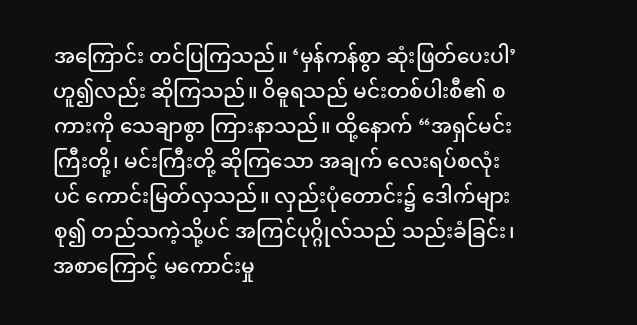အကြောင်း တင်ပြကြသည်။ ‘မှန်ကန်စွာ ဆုံးဖြတ်ပေးပါ’ ဟူ၍လည်း ဆိုကြသည်။ ဝိဓူရသည် မင်းတစ်ပါးစီ၏ စကားကို သေချာစွာ ကြားနာသည်။ ထို့နောက် “အရှင်မင်းကြီးတို့၊ မင်းကြီးတို့ ဆိုကြသော အချက် လေးရပ်စလုံးပင် ကောင်းမြတ်လှသည်။ လှည်းပုံတောင်း၌ ဒေါက်များ စု၍ တည်သကဲ့သို့ပင် အကြင်ပုဂ္ဂိုလ်သည် သည်းခံခြင်း၊ အစာကြောင့် မကောင်းမှု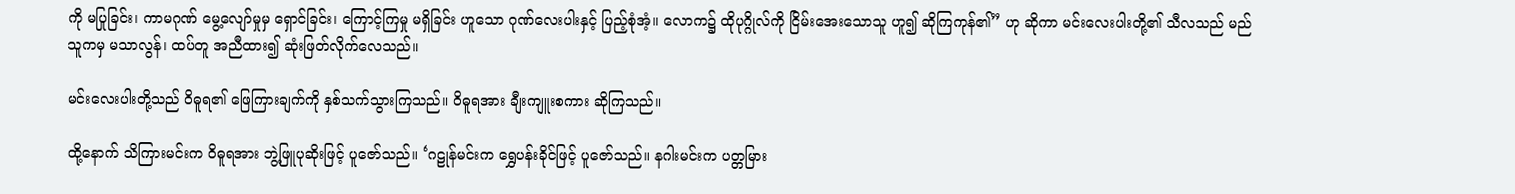ကို မပြုခြင်း၊ ကာမဂုဏ် မွေ့လျော်မှုမှ ရှောင်ခြင်း၊ ကြောင့်ကြမှု မရှိခြင်း ဟူသော ဂုဏ်လေးပါးနှင့် ပြည့်စုံအံ့။ လောက၌ ထိုပုဂ္ဂိုလ်ကို ငြိမ်းအေးသောသူ ဟူ၍ ဆိုကြကုန်၏” ဟု ဆိုကာ မင်းလေးပါးတို့၏ သီလသည် မည်သူကမှ မသာလွန်၊ ထပ်တူ အညီထား၍ ဆုံးဖြတ်လိုက်လေသည်။

မင်းလေးပါးတို့သည် ဝိဓူရ၏ ဖြေကြားချက်ကို နှစ်သက်သွားကြသည်။ ဝိဓူရအား ချီးကျူးစကား ဆိုကြသည်။

ထို့နောက် သိကြားမင်းက ဝိဓူရအား ဘွဲ့ဖြူပုဆိုးဖြင့် ပူဇော်သည်။ ‘ဂဠုန်မင်းက ရွှေပန်းခိုင်ဖြင့် ပူဇော်သည်။ နဂါးမင်းက ပတ္တမြား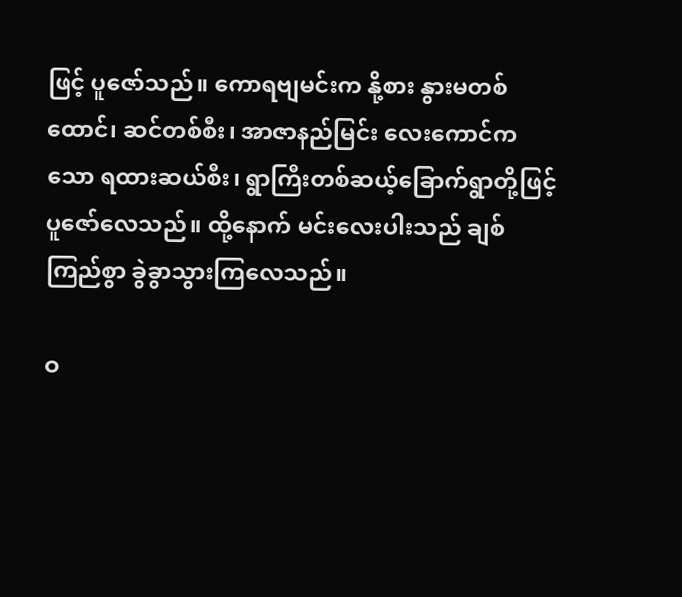ဖြင့် ပူဇော်သည်။ ကောရဗျမင်းက နို့စား နွားမတစ်ထောင်၊ ဆင်တစ်စီး၊ အာဇာနည်မြင်း လေးကောင်ကသော ရထားဆယ်စီး၊ ရွာကြီးတစ်ဆယ့်ခြောက်ရွာတို့ဖြင့် ပူဇော်လေသည်။ ထို့နောက် မင်းလေးပါးသည် ချစ်ကြည်စွာ ခွဲခွာသွားကြလေသည်။

ဝ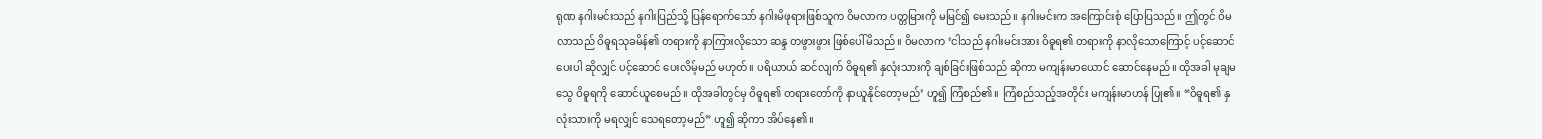ရုဏ နဂါးမင်းသည် နဂါးပြည်သို့ ပြန်ရောက်သော် နဂါးမိဖုရားဖြစ်သူက ဝိမလာက ပတ္တမြားကို မမြင်၍ မေးသည်။ နဂါးမင်းက အကြောင်းစုံ ပြောပြသည်။ ဤတွင် ဝိမလာသည် ဝိဓူရသုခမိန်၏ တရားကို နာကြားလိုသော ဆန္ဒ တဖွားဖွား ဖြစ်ပေါ်မိသည်။ ဝိမလာက ‘ငါသည် နဂါးမင်းအား ဝိဓူရ၏ တရားကို နာလိုသောကြောင့် ပင့်ဆောင်ပေးပါ ဆိုလျှင် ပင့်ဆောင် ပေးလိမ့်မည် မဟုတ်။ ပရိယာယ် ဆင်လျက် ဝိဓူရ၏ နှလုံးသားကို ချစ်ခြင်းဖြစ်သည် ဆိုကာ မကျန်းမာယောင် ဆောင်နေမည်။ ထိုအခါ မုချမသွေ ဝိဓူရကို ဆောင်ယူစေမည်။ ထိုအခါတွင်မှ ဝိဓူရ၏ တရားတော်ကို နာယူနိုင်တော့မည်’ ဟူ၍ ကြံစည်၏။ ကြံစည်သည့်အတိုင်း မကျန်းမာဟန် ပြု၏။ “ဝိဓူရ၏ နှလုံးသားကို မရလျှင် သေရတော့မည်” ဟူ၍ ဆိုကာ အိပ်နေ၏။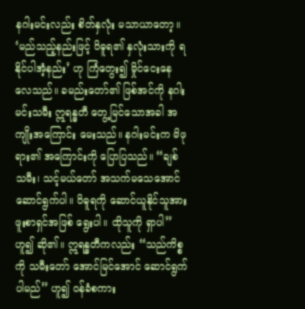နဂါးမင်းလည်း စိတ်နှလုံး မသာယာတော့။ ‘မည်သည့်နည်းဖြင့် ဝိဓူရ၏ နှလုံးသားကို ရနိုင်ပါအံ့နည်း’ ဟု ကြံတွေး၍ မှိုင်ငေးနေလေသည်။ ခမည်းတော်၏ ဖြစ်အင်ကို နဂါးမင်းသမီး ဣရန္ဓတီ တွေ့မြင်သောအခါ အကျိုးအကြောင်း မေးသည်။ နဂါးမင်းက မိဖုရား၏ အကြောင်းကို ပြောပြသည်။ “ချစ်သမီး၊ သင့်မယ်တော် အသက်မသေအောင် ဆောင်ရွက်ပါ။ ဝိဓူရကို ဆောင်ယူနိုင်သူအား ဖူးစာရှင်အဖြစ် ရွေးပါ။ ထိုသူကို ရှာပါ” ဟူ၍ ဆို၏။ ဣရန္ဓတီကလည်း “သည်ကိစ္စကို သမီးတော် အောင်မြင်အောင် ဆောင်ရွက်ပါမည်” ဟူ၍ ဝန်ခံစကား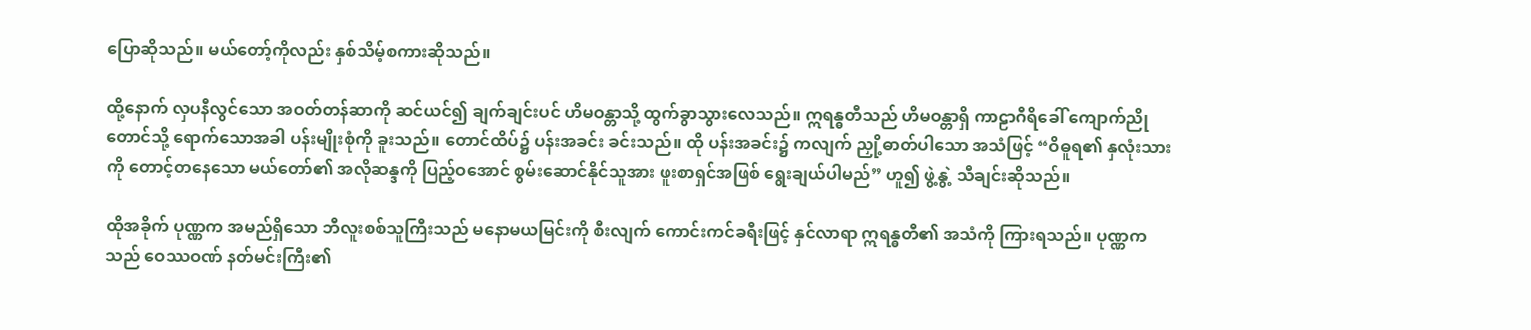ပြောဆိုသည်။ မယ်တော့်ကိုလည်း နှစ်သိမ့်စကားဆိုသည်။

ထို့နောက် လှပနီလွင်သော အဝတ်တန်ဆာကို ဆင်ယင်၍ ချက်ချင်းပင် ဟိမဝန္တာသို့ ထွက်ခွာသွားလေသည်။ ဣရန္ဓတီသည် ဟိမဝန္တာရှိ ကာဠာဂီရိခေါ် ကျောက်ညိုတောင်သို့ ရောက်သောအခါ ပန်းမျိုးစုံကို ခူးသည်။ တောင်ထိပ်၌ ပန်းအခင်း ခင်းသည်။ ထို ပန်းအခင်း၌ ကလျက် ညှို့ဓာတ်ပါသော အသံဖြင့် “ဝိဓူရ၏ နှလုံးသားကို တောင့်တနေသော မယ်တော်၏ အလိုဆန္ဒကို ပြည့်ဝအောင် စွမ်းဆောင်နိုင်သူအား ဖူးစာရှင်အဖြစ် ရွေးချယ်ပါမည်” ဟူ၍ ဖွဲ့နွဲ့ သီချင်းဆိုသည်။

ထိုအခိုက် ပုဏ္ဏက အမည်ရှိသော ဘီလူးစစ်သူကြီးသည် မနောမယမြင်းကို စီးလျက် ကောင်းကင်ခရီးဖြင့် နှင်လာရာ ဣရန္ဓတီ၏ အသံကို ကြားရသည်။ ပုဏ္ဏကသည် ဝေဿဝဏ် နတ်မင်းကြီး၏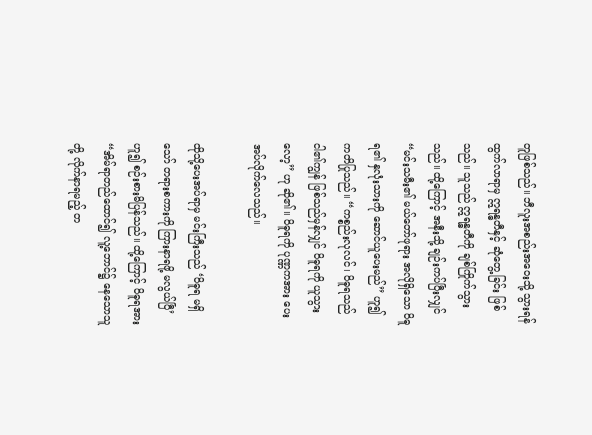တူဖြစ်သည်။ ဘီလူးအစည်းအဝေးသို့ သွားရန် ထွက်လာရာမှ ဣရန္ဓတီနှင့် ဆုံတွေ့ခြင်း ဖြစ်သည်။ သူသည် ဣရန္ဓတီကို ချစ်ကြိုက်သွားသည်။ ထို့ကြောင့် အနီးသို့ ချဉ်းကပ်ပြီးလျှင် “မင်းသမီး၏ မယ်တော်ဖုရား အလိုရှိသော ဝိဓူရ၏ နှလုံးသားကို ဆောင်ယူပေးမည်” ဟူ၍ ကတိပြုသည်။ “ကစ္စည်းလုလင်၊ ဝိဓူရသည် ငါ၏ကျွန် ဖြစ်သည်မှန်လျှင် ဝိဓူရကို ယူသွားလော့” ဟု ဆို၏။ ဝိဓူရကို ပုဏ္ဏကအား ပေးအပ်လိုက်လေသည်။

ထိုသို့ပေးအပ်ရာမှ မင်းကြီးသည် ‘ဝိဓူရ မရှိသော် တရားစကားကို ကြားနာရဖို့ မလွယ်ပြီ’ ဟူ၍ စဉ်းစားမိပြန်သည်။ ထို့ကြောင့် ဝိဓူရအား “အိမ်ရာတည်ထောင်၍ လူ့ဘောင်၌ နေသောသူတို့ လိုက်နာရမည့် တ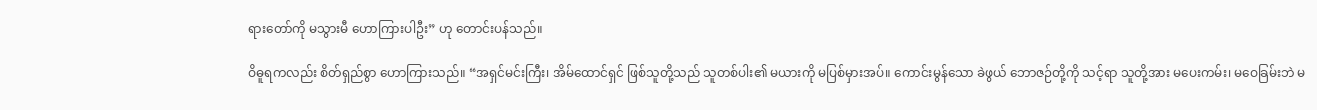ရားတော်ကို မသွားမီ ဟောကြားပါဦး” ဟု တောင်းပန်သည်။

ဝိဓူရကလည်း စိတ်ရှည်စွာ ဟောကြားသည်။ “အရှင်မင်းကြီး၊ အိမ်ထောင်ရှင် ဖြစ်သူတို့သည် သူတစ်ပါး၏ မယားကို မပြစ်မှားအပ်။ ကောင်းမွန်သော ခဲဖွယ် ဘောဇဉ်တို့ကို သင့်ရာ သူတို့အား မပေးကမ်း၊ မဝေခြမ်းဘဲ မ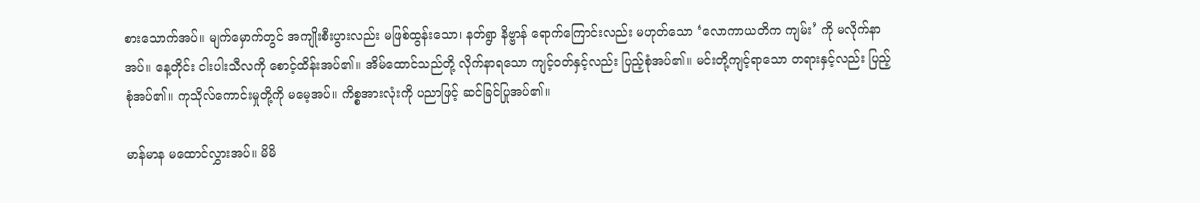စားသောက်အပ်။ မျက်မှောက်တွင် အကျိုးစီးပွားလည်း မဖြစ်ထွန်းသော၊ နတ်ရွာ နိဗ္ဗာန် ရောက်ကြောင်းလည်း မဟုတ်သော ‘လောကာယတိက ကျမ်း’ ကို မလိုက်နာအပ်။ နေ့တိုင်း ငါးပါးသီလကို စောင့်ထိန်းအပ်၏။ အိမ်ထောင်သည်တို့ လိုက်နာရသော ကျင့်ဝတ်နှင့်လည်း ပြည့်စုံအပ်၏။ မင်းတို့ကျင့်ရာသော တရားနှင့်လည်း ပြည့်စုံအပ်၏။ ကုသိုလ်ကောင်းမှုတို့ကို မမေ့အပ်။ ကိစ္စအားလုံးကို ပညာဖြင့် ဆင်ခြင်ပြုအပ်၏။

မာန်မာန မထောင်လွှားအပ်။ မိမိ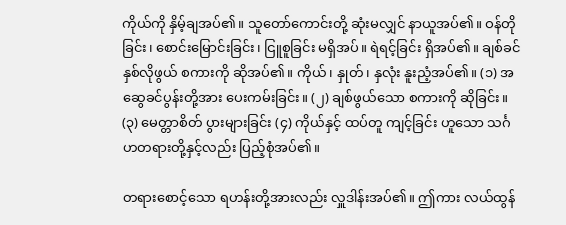ကိုယ်ကို နှိမ့်ချအပ်၏။ သူတော်ကောင်းတို့ ဆုံးမလျှင် နာယူအပ်၏။ ဝန်တိုခြင်း၊ စောင်းမြောင်းခြင်း၊ ငြူစူခြင်း မရှိအပ်။ ရဲရင့်ခြင်း ရှိအပ်၏။ ချစ်ခင်နှစ်လိုဖွယ် စကားကို ဆိုအပ်၏။ ကိုယ်၊ နှုတ်၊ နှလုံး နူးညံ့အပ်၏။ (၁) အဆွေခင်ပွန်းတို့အား ပေးကမ်းခြင်း။ (၂) ချစ်ဖွယ်သော စကားကို ဆိုခြင်း။ (၃) မေတ္တာစိတ် ပွားများခြင်း (၄) ကိုယ်နှင့် ထပ်တူ ကျင့်ခြင်း ဟူသော သင်္ဂဟတရားတို့နှင့်လည်း ပြည့်စုံအပ်၏။

တရားစောင့်သော ရဟန်းတို့အားလည်း လှူဒါန်းအပ်၏။ ဤကား လယ်ထွန်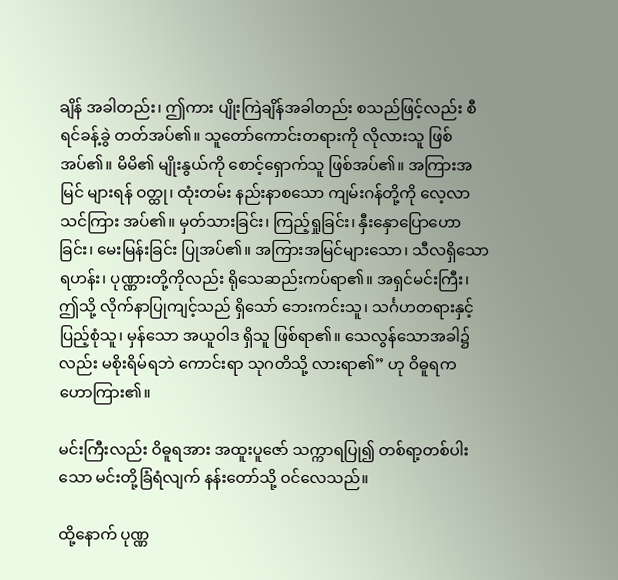ချိန် အခါတည်း၊ ဤကား ပျိုးကြဲချိန်အခါတည်း စသည်ဖြင့်လည်း စီရင်ခန့်ခွဲ တတ်အပ်၏။ သူတော်ကောင်းတရားကို လိုလားသူ ဖြစ်အပ်၏။ မိမိ၏ မျိုးနွယ်ကို စောင့်ရှောက်သူ ဖြစ်အပ်၏။ အကြားအမြင် များရန် ဝတ္ထု၊ ထုံးတမ်း နည်းနာစသော ကျမ်းဂန်တို့ကို လေ့လာသင်ကြား အပ်၏။ မှတ်သားခြင်း၊ ကြည့်ရှုခြင်း၊ နှီးနှောပြောဟောခြင်း၊ မေးမြန်းခြင်း ပြုအပ်၏။ အကြားအမြင်များသော၊ သီလရှိသော ရဟန်း၊ ပုဏ္ဏားတို့ကိုလည်း ရိုသေဆည်းကပ်ရာ၏။ အရှင်မင်းကြီး၊ ဤသို့ လိုက်နာပြုကျင့်သည် ရှိသော် ဘေးကင်းသူ၊ သင်္ဂဟတရားနှင့် ပြည့်စုံသူ၊ မှန်သော အယူဝါဒ ရှိသူ ဖြစ်ရာ၏။ သေလွန်သောအခါ၌လည်း မစိုးရိမ်ရဘဲ ကောင်းရာ သုဂတိသို့ လားရာ၏” ဟု ဝိဓူရက ဟောကြား၏။

မင်းကြီးလည်း ဝိဓူရအား အထူးပူဇော် သက္ကာရပြု၍ တစ်ရာ့တစ်ပါးသော မင်းတို့ခြံရံလျက် နန်းတော်သို့ ဝင်လေသည်။

ထို့နောက် ပုဏ္ဏ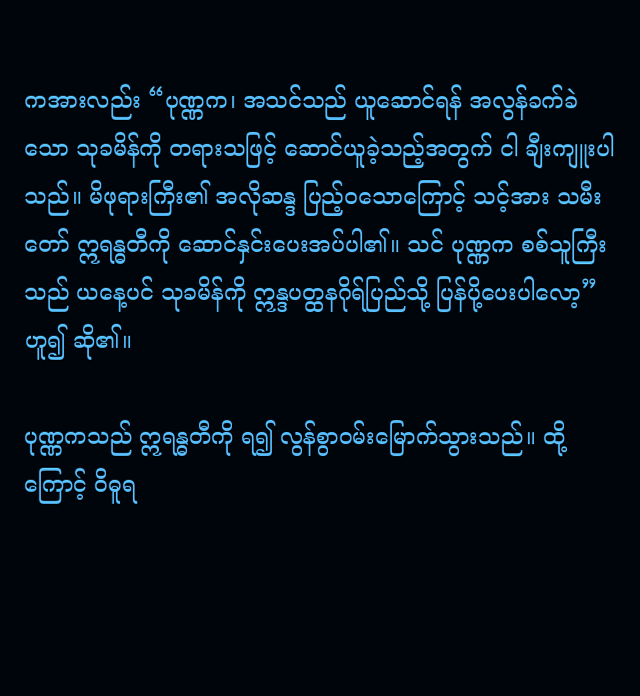ကအားလည်း “ပုဏ္ဏက၊ အသင်သည် ယူဆောင်ရန် အလွန်ခက်ခဲသော သုခမိန်ကို တရားသဖြင့် ဆောင်ယူခဲ့သည့်အတွက် ငါ ချီးကျူးပါသည်။ မိဖုရားကြီး၏ အလိုဆန္ဒ ပြည့်ဝသောကြောင့် သင့်အား သမီးတော် ဣရန္ဓတီကို ဆောင်နှင်းပေးအပ်ပါ၏။ သင် ပုဏ္ဏက စစ်သူကြီးသည် ယနေ့ပင် သုခမိန်ကို ဣန္ဒပတ္ထနဂိုရ်ပြည်သို့ ပြန်ပို့ပေးပါလော့” ဟူ၍ ဆို၏။

ပုဏ္ဏကသည် ဣရန္ဓတီကို ရ၍ လွန်စွာဝမ်းမြောက်သွားသည်။ ထို့ကြောင့် ဝိဓူရ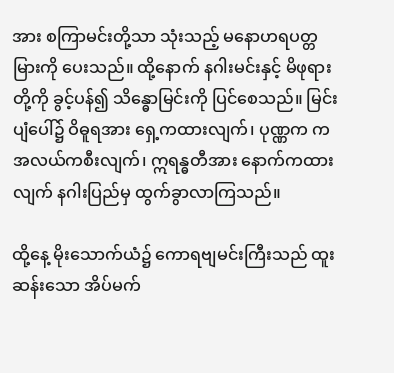အား စကြာမင်းတို့သာ သုံးသည့် မနောဟရပတ္တမြားကို ပေးသည်။ ထို့နောက် နဂါးမင်းနှင့် မိဖုရားတို့ကို ခွင့်ပန်၍ သိန္ဓောမြင်းကို ပြင်စေသည်။ မြင်းပျံပေါ်၌ ဝိဓူရအား ရှေ့ကထားလျက်၊ ပုဏ္ဏက က အလယ်ကစီးလျက်၊ ဣရန္ဓတီအား နောက်ကထားလျက် နဂါးပြည်မှ ထွက်ခွာလာကြသည်။

ထို့နေ့ မိုးသောက်ယံ၌ ကောရဗျမင်းကြီးသည် ထူးဆန်းသော အိပ်မက်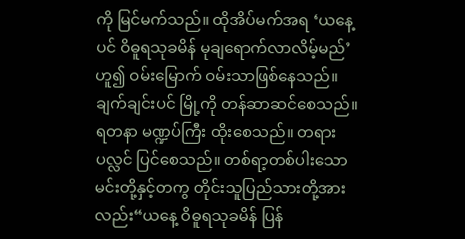ကို မြင်မက်သည်။ ထိုအိပ်မက်အရ ‘ယနေ့ပင် ဝိဓူရသုခမိန် မုချရောက်လာလိမ့်မည်’ ဟူ၍ ဝမ်းမြောက် ဝမ်းသာဖြစ်နေသည်။ ချက်ချင်းပင် မြို့ကို တန်ဆာဆင်စေသည်။ ရတနာ မဏ္ဍပ်ကြီး ထိုးစေသည်။ တရားပလ္လင် ပြင်စေသည်။ တစ်ရာ့တစ်ပါးသော မင်းတို့နှင့်တကွ တိုင်းသူပြည်သားတို့အားလည်း“ယနေ့ ဝိဓူရသုခမိန် ပြန်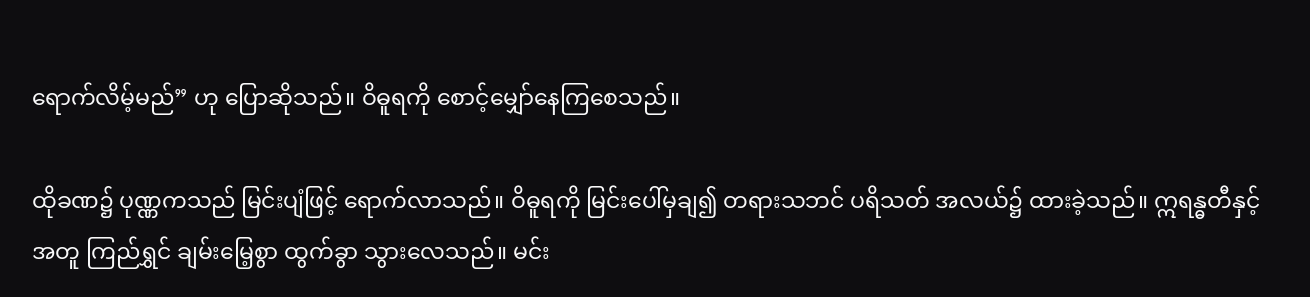ရောက်လိမ့်မည်” ဟု ပြောဆိုသည်။ ဝိဓူရကို စောင့်မျှော်နေကြစေသည်။

ထိုခဏ၌ ပုဏ္ဏကသည် မြင်းပျံဖြင့် ရောက်လာသည်။ ဝိဓူရကို မြင်းပေါ်မှချ၍ တရားသဘင် ပရိသတ် အလယ်၌ ထားခဲ့သည်။ ဣရန္ဓတီနှင့်အတူ ကြည်ရွှင် ချမ်းမြေ့စွာ ထွက်ခွာ သွားလေသည်။ မင်း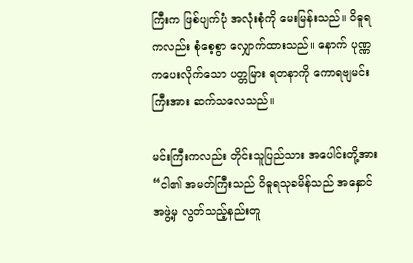ကြီးက ဖြစ်ပျက်ပုံ အလုံးစုံကို မေးမြန်းသည်။ ဝိဓူရကလည်း စုံစေ့စွာ လျှောက်ထားသည်။ နောက် ပုဏ္ဏကပေးလိုက်သော ပတ္တမြား ရတနာကို ကောရဗျမင်းကြီးအား ဆက်သလေသည်။

မင်းကြီးကလည်း တိုင်းသူပြည်သား အပေါင်းတို့အား “ငါ၏ အမတ်ကြီးသည် ဝိဓူရသုခမိန်သည် အနှောင်အဖွဲ့မှ လွတ်သည့်နည်းတူ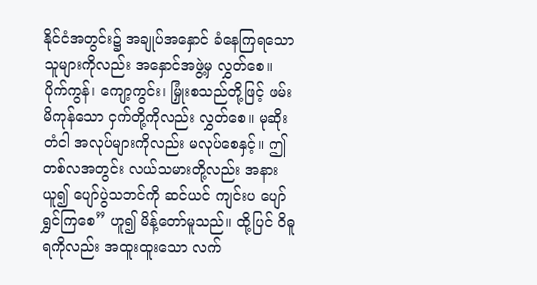နိုင်ငံအတွင်း၌ အချုပ်အနှောင် ခံနေကြရသော သူများကိုလည်း အနှောင်အဖွဲ့မှ လွှတ်စေ။ ပိုက်ကွန်၊ ကျော့ကွင်း၊ မြှုံးစသည်တို့ဖြင့် ဖမ်းမိကုန်သော ငှက်တို့ကိုလည်း လွှတ်စေ။ မုဆိုး တံငါ အလုပ်များကိုလည်း မလုပ်စေနှင့်။ ဤ တစ်လအတွင်း လယ်သမားတို့လည်း အနားယူ၍ ပျော်ပွဲသဘင်ကို ဆင်ယင် ကျင်းပ ပျော်ရွှင်ကြစေ” ဟူ၍ မိန့်တော်မူသည်။ ထို့ပြင် ဝိဓူရကိုလည်း အထူးထူးသော လက်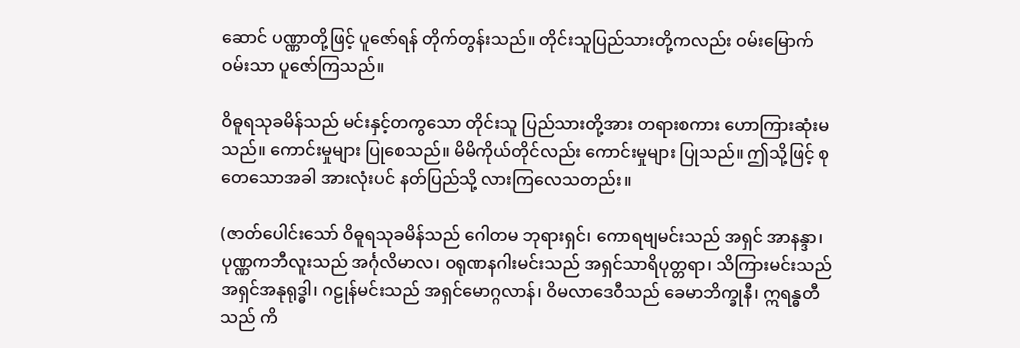ဆောင် ပဏ္ဏာတို့ဖြင့် ပူဇော်ရန် တိုက်တွန်းသည်။ တိုင်းသူပြည်သားတို့ကလည်း ဝမ်းမြောက် ဝမ်းသာ ပူဇော်ကြသည်။

ဝိဓူရသုခမိန်သည် မင်းနှင့်တကွသော တိုင်းသူ ပြည်သားတို့အား တရားစကား ဟောကြားဆုံးမသည်။ ကောင်းမှုများ ပြုစေသည်။ မိမိကိုယ်တိုင်လည်း ကောင်းမှုများ ပြုသည်။ ဤသို့ဖြင့် စုတေသောအခါ အားလုံးပင် နတ်ပြည်သို့ လားကြလေသတည်း။

(ဇာတ်ပေါင်းသော် ဝိဓူရသုခမိန်သည် ဂေါတမ ဘုရားရှင်၊ ကောရဗျမင်းသည် အရှင် အာနန္ဒာ၊ ပုဏ္ဏကဘီလူးသည် အင်္ဂုလိမာလ၊ ဝရုဏနဂါးမင်းသည် အရှင်သာရိပုတ္တရာ၊ သိကြားမင်းသည် အရှင်အနုရုဒ္ဓါ၊ ဂဠုန်မင်းသည် အရှင်မောဂ္ဂလာန်၊ ဝိမလာဒေဝီသည် ခေမာဘိက္ခုနီ၊ ဣရန္ဓတီသည် ကိ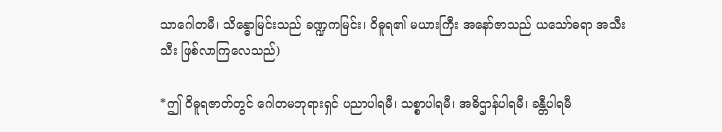သာဂေါတမီ၊ သိန္ဓောမြင်းသည် ခဏ္ဍကမြင်း၊ ဝိဓူရ၏ မယားကြီး အနော်ဇာသည် ယသော်ဓရာ အသီးသီး ဖြစ်လာကြလေသည်)

*ဤ ဝိဓူရဇာတ်တွင် ဂေါတမဘုရားရှင် ပညာပါရမီ၊ သစ္စာပါရမီ၊ အဓိဌာန်ပါရမီ၊ ခန္တီပါရမီ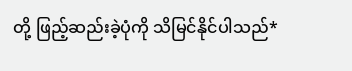တို့ ဖြည့်ဆည်းခဲ့ပုံကို သိမြင်နိုင်ပါသည်*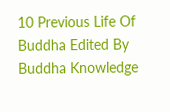10 Previous Life Of Buddha Edited By Buddha Knowledge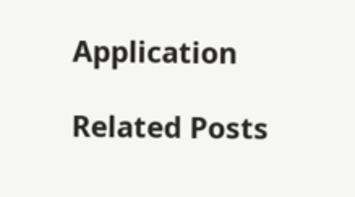Application

Related Posts